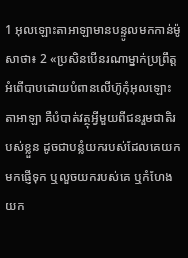1 អុលឡោះតាអាឡាមានបន្ទូលមកកាន់ម៉ូសាថា៖ 2 «ប្រសិនបើនរណាម្នាក់ប្រព្រឹត្តអំពើបាបដោយបំពានលើហ៊ូកុំអុលឡោះតាអាឡា គឺបំបាត់វត្ថុអ្វីមួយពីជនរួមជាតិរបស់ខ្លួន ដូចជាបន្លំយករបស់ដែលគេយកមកផ្ញើទុក ឬលួចយករបស់គេ ឬកំហែងយក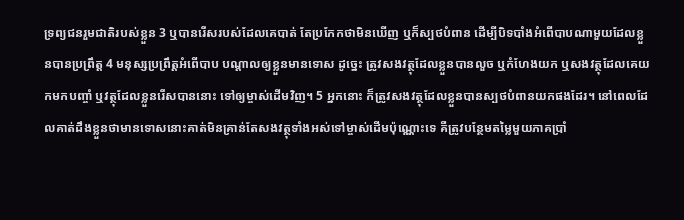ទ្រព្យជនរួមជាតិរបស់ខ្លួន 3 ឬបានរើសរបស់ដែលគេបាត់ តែប្រកែកថាមិនឃើញ ឬក៏ស្បថបំពាន ដើម្បីបិទបាំងអំពើបាបណាមួយដែលខ្លួនបានប្រព្រឹត្ត 4 មនុស្សប្រព្រឹត្តអំពើបាប បណ្តាលឲ្យខ្លួនមានទោស ដូច្នេះ ត្រូវសងវត្ថុដែលខ្លួនបានលួច ឬកំហែងយក ឬសងវត្ថុដែលគេយកមកបញ្ចាំ ឬវត្ថុដែលខ្លួនរើសបាននោះ ទៅឲ្យម្ចាស់ដើមវិញ។ 5 អ្នកនោះ ក៏ត្រូវសងវត្ថុដែលខ្លួនបានស្បថបំពានយកផងដែរ។ នៅពេលដែលគាត់ដឹងខ្លួនថាមានទោសនោះគាត់មិនគ្រាន់តែសងវត្ថុទាំងអស់ទៅម្ចាស់ដើមប៉ុណ្ណោះទេ គឺត្រូវបន្ថែមតម្លៃមួយភាគប្រាំ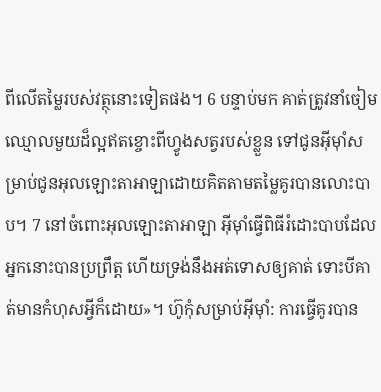ពីលើតម្លៃរបស់វត្ថុនោះទៀតផង។ 6 បន្ទាប់មក គាត់ត្រូវនាំចៀមឈ្មោលមួយដ៏ល្អឥតខ្ចោះពីហ្វូងសត្វរបស់ខ្លួន ទៅជូនអ៊ីមុាំសម្រាប់ជូនអុលឡោះតាអាឡាដោយគិតតាមតម្លៃគូរបានលោះបាប។ 7 នៅចំពោះអុលឡោះតាអាឡា អ៊ីមុាំធ្វើពិធីរំដោះបាបដែលអ្នកនោះបានប្រព្រឹត្ត ហើយទ្រង់នឹងអត់ទោសឲ្យគាត់ ទោះបីគាត់មានកំហុសអ្វីក៏ដោយ»។ ហ៊ូកុំសម្រាប់អ៊ីមុាំ: ការធ្វើគូរបាន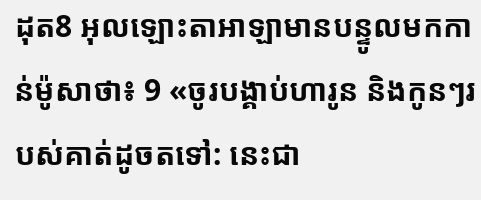ដុត8 អុលឡោះតាអាឡាមានបន្ទូលមកកាន់ម៉ូសាថា៖ 9 «ចូរបង្គាប់ហារូន និងកូនៗរបស់គាត់ដូចតទៅ: នេះជា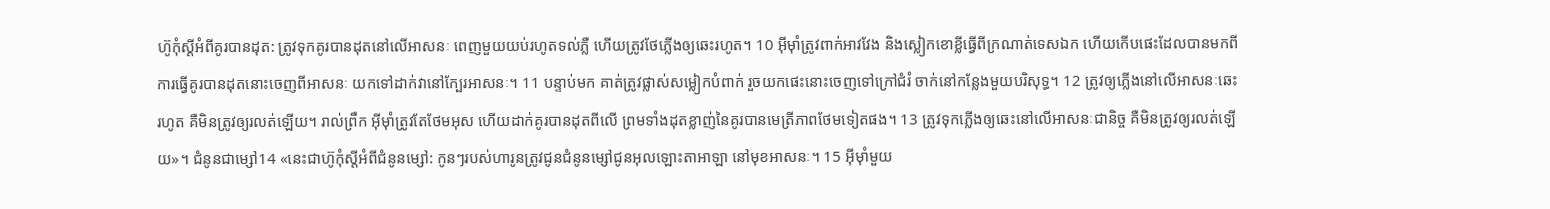ហ៊ូកុំស្តីអំពីគូរបានដុត: ត្រូវទុកគូរបានដុតនៅលើអាសនៈ ពេញមួយយប់រហូតទល់ភ្លឺ ហើយត្រូវថែភ្លើងឲ្យឆេះរហូត។ 10 អ៊ីមុាំត្រូវពាក់អាវវែង និងស្លៀកខោខ្លីធ្វើពីក្រណាត់ទេសឯក ហើយកើបផេះដែលបានមកពីការធ្វើគូរបានដុតនោះចេញពីអាសនៈ យកទៅដាក់វានៅក្បែរអាសនៈ។ 11 បន្ទាប់មក គាត់ត្រូវផ្លាស់សម្លៀកបំពាក់ រួចយកផេះនោះចេញទៅក្រៅជំរំ ចាក់នៅកន្លែងមួយបរិសុទ្ធ។ 12 ត្រូវឲ្យភ្លើងនៅលើអាសនៈឆេះរហូត គឺមិនត្រូវឲ្យរលត់ឡើយ។ រាល់ព្រឹក អ៊ីមុាំត្រូវតែថែមអុស ហើយដាក់គូរបានដុតពីលើ ព្រមទាំងដុតខ្លាញ់នៃគូរបានមេត្រីភាពថែមទៀតផង។ 13 ត្រូវទុកភ្លើងឲ្យឆេះនៅលើអាសនៈជានិច្ច គឺមិនត្រូវឲ្យរលត់ឡើយ»។ ជំនូនជាម្សៅ14 «នេះជាហ៊ូកុំស្តីអំពីជំនូនម្សៅ: កូនៗរបស់ហារូនត្រូវជូនជំនូនម្សៅជូនអុលឡោះតាអាឡា នៅមុខអាសនៈ។ 15 អ៊ីមុាំមួយ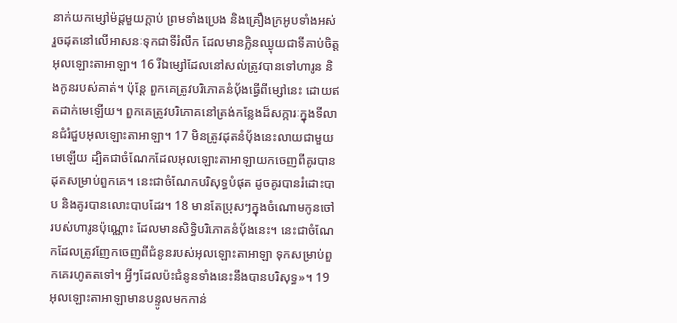នាក់យកម្សៅម៉ដ្តមួយក្តាប់ ព្រមទាំងប្រេង និងគ្រឿងក្រអូបទាំងអស់ រួចដុតនៅលើអាសនៈទុកជាទីរំលឹក ដែលមានក្លិនឈ្ងុយជាទីគាប់ចិត្តអុលឡោះតាអាឡា។ 16 រីឯម្សៅដែលនៅសល់ត្រូវបានទៅហារូន និងកូនរបស់គាត់។ ប៉ុន្តែ ពួកគេត្រូវបរិភោគនំបុ័ងធ្វើពីម្សៅនេះ ដោយឥតដាក់មេឡើយ។ ពួកគេត្រូវបរិភោគនៅត្រង់កន្លែងដ៏សក្ការៈក្នុងទីលានជំរំជួបអុលឡោះតាអាឡា។ 17 មិនត្រូវដុតនំបុ័ងនេះលាយជាមួយមេឡើយ ដ្បិតជាចំណែកដែលអុលឡោះតាអាឡាយកចេញពីគូរបានដុតសម្រាប់ពួកគេ។ នេះជាចំណែកបរិសុទ្ធបំផុត ដូចគូរបានរំដោះបាប និងគូរបានលោះបាបដែរ។ 18 មានតែប្រុសៗក្នុងចំណោមកូនចៅរបស់ហារូនប៉ុណ្ណោះ ដែលមានសិទ្ធិបរិភោគនំបុ័ងនេះ។ នេះជាចំណែកដែលត្រូវញែកចេញពីជំនូនរបស់អុលឡោះតាអាឡា ទុកសម្រាប់ពួកគេរហូតតទៅ។ អ្វីៗដែលប៉ះជំនូនទាំងនេះនឹងបានបរិសុទ្ធ»។ 19 អុលឡោះតាអាឡាមានបន្ទូលមកកាន់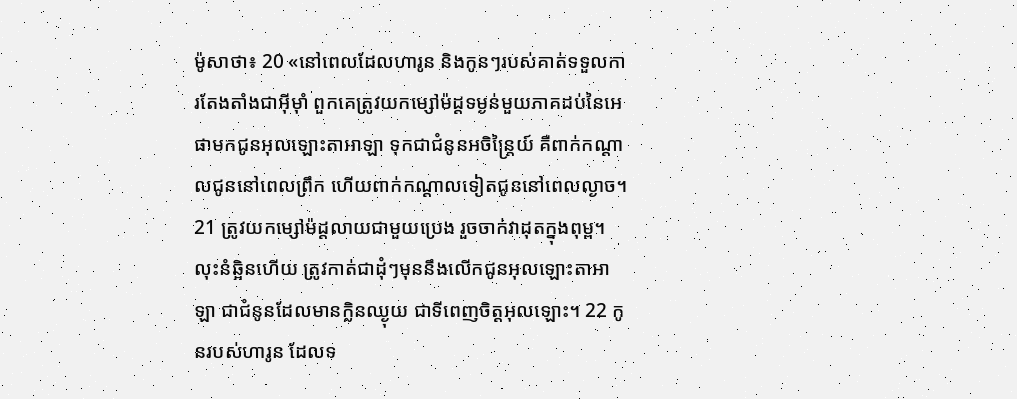ម៉ូសាថា៖ 20 «នៅពេលដែលហារូន និងកូនៗរបស់គាត់ទទួលការតែងតាំងជាអ៊ីមុាំ ពួកគេត្រូវយកម្សៅម៉ដ្តទម្ងន់មួយភាគដប់នៃអេផាមកជូនអុលឡោះតាអាឡា ទុកជាជំនូនអចិន្ត្រៃយ៍ គឺពាក់កណ្តាលជូននៅពេលព្រឹក ហើយពាក់កណ្តាលទៀតជូននៅពេលល្ងាច។ 21 ត្រូវយកម្សៅម៉ដ្តលាយជាមួយប្រេង រួចចាក់វាដុតក្នុងពុម្ព។ លុះនំឆ្អិនហើយ ត្រូវកាត់ជាដុំៗមុននឹងលើកជូនអុលឡោះតាអាឡា ជាជំនូនដែលមានក្លិនឈ្ងុយ ជាទីពេញចិត្តអុលឡោះ។ 22 កូនរបស់ហារូន ដែលទ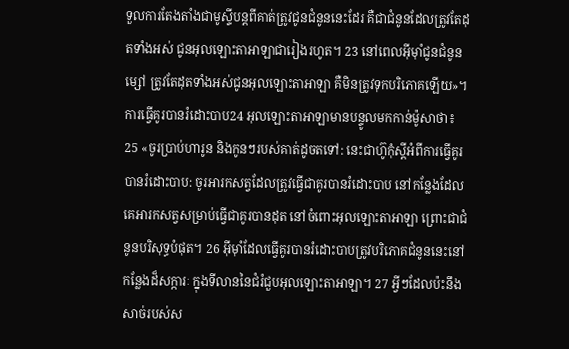ទួលការតែងតាំងជាមូស្ទីបន្តពីគាត់ត្រូវជូនជំនូននេះដែរ គឺជាជំនូនដែលត្រូវតែដុតទាំងអស់ ជូនអុលឡោះតាអាឡាជារៀងរហូត។ 23 នៅពេលអ៊ីមុាំជូនជំនូនម្សៅ ត្រូវតែដុតទាំងអស់ជូនអុលឡោះតាអាឡា គឺមិនត្រូវទុកបរិភោគឡើយ»។ ការធ្វើគូរបានរំដោះបាប24 អុលឡោះតាអាឡាមានបន្ទូលមកកាន់ម៉ូសាថា៖ 25 «ចូរប្រាប់ហារូន និងកូនៗរបស់គាត់ដូចតទៅ: នេះជាហ៊ូកុំស្តីអំពីការធ្វើគូរបានរំដោះបាប: ចូរអារកសត្វដែលត្រូវធ្វើជាគូរបានរំដោះបាប នៅកន្លែងដែលគេអារកសត្វសម្រាប់ធ្វើជាគូរបានដុត នៅចំពោះអុលឡោះតាអាឡា ព្រោះជាជំនូនបរិសុទ្ធបំផុត។ 26 អ៊ីមុាំដែលធ្វើគូរបានរំដោះបាបត្រូវបរិភោគជំនូននេះនៅកន្លែងដ៏សក្ការៈ ក្នុងទីលាននៃជំរំជួបអុលឡោះតាអាឡា។ 27 អ្វីៗដែលប៉ះនឹងសាច់របស់ស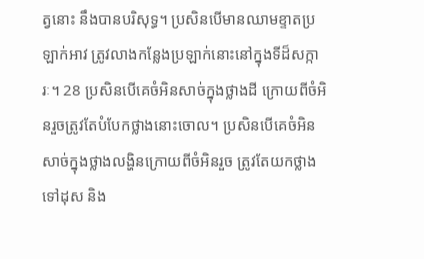ត្វនោះ នឹងបានបរិសុទ្ធ។ ប្រសិនបើមានឈាមខ្ទាតប្រឡាក់អាវ ត្រូវលាងកន្លែងប្រឡាក់នោះនៅក្នុងទីដ៏សក្ការៈ។ 28 ប្រសិនបើគេចំអិនសាច់ក្នុងថ្លាងដី ក្រោយពីចំអិនរួចត្រូវតែបំបែកថ្លាងនោះចោល។ ប្រសិនបើគេចំអិនសាច់ក្នុងថ្លាងលង្ហិនក្រោយពីចំអិនរួច ត្រូវតែយកថ្លាងទៅដុស និង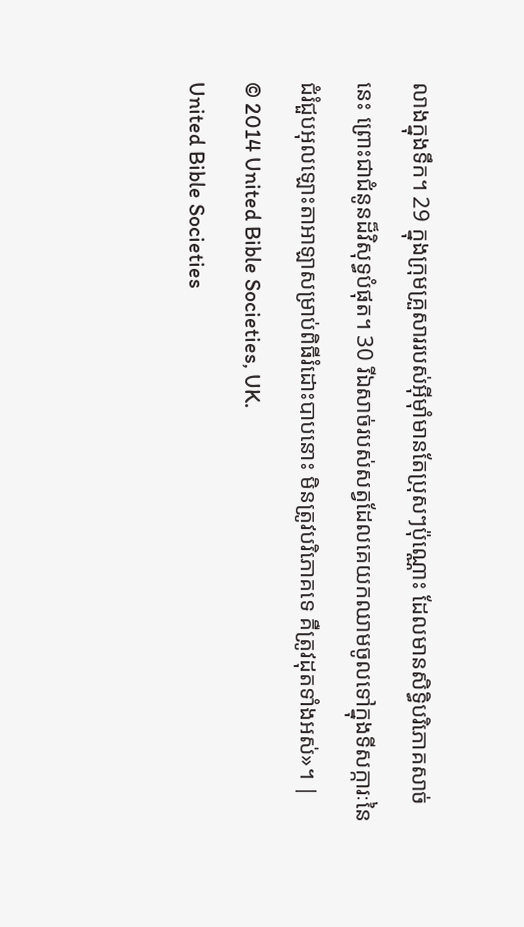លាងក្នុងទឹក។ 29 ក្នុងក្រុមគ្រួសាររបស់អ៊ីមុាំមានតែប្រុសៗប៉ុណ្ណោះ ដែលមានសិទ្ធិបរិភោគសាច់នេះ ព្រោះជាជំនូនដ៏វិសុទ្ធបំផុត។ 30 រីឯសាច់របស់សត្វដែលគេយកឈាមចូលទៅក្នុងទីសក្ការៈនៃជំរំជួបអុលឡោះតាអាឡាសម្រាប់ពិធីរំដោះបាបនោះ មិនត្រូវបរិភោគទេ គឺត្រូវដុតទាំងអស់»។ |
© 2014 United Bible Societies, UK.
United Bible Societies